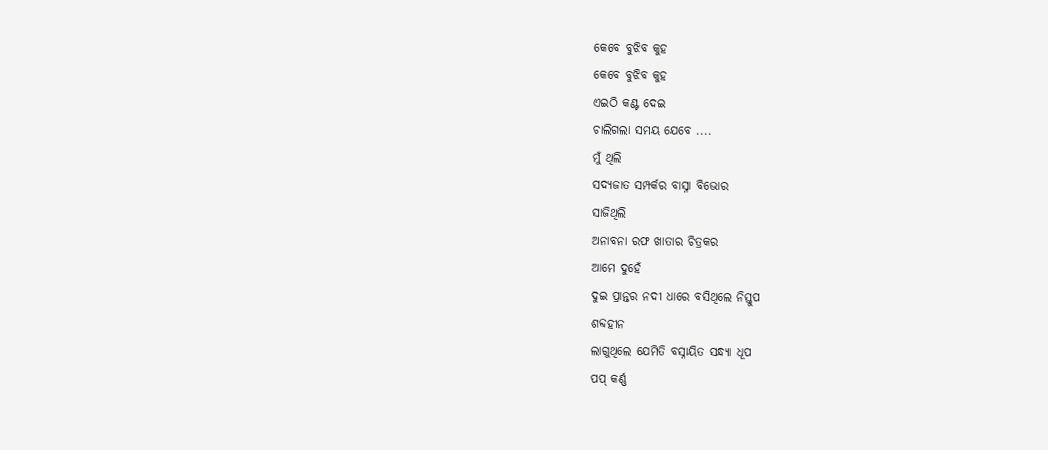କେବେ ବୁଝିବ କୁହ
କେବେ ବୁଝିବ କୁହ
ଏଇଠି କଣ୍ଟ ଦେଇ
ଚାଲିଗଲା ସମୟ ଯେବେ ....
ମୁଁ ଥିଲି
ସଦ୍ୟଜାତ ସମ୍ପର୍କର ବାସ୍ନା ବିଭୋର
ସାଜିଥିଲି
ଅନାବନା ରଫ ଖାତାର ଚିତ୍ରକର
ଆମେ ଦୁହେଁ
ଦୁଇ ପ୍ରାନ୍ତର ନଦୀ ଧାରେ ବସିଥିଲେ ନିସ୍ତୁପ
ଶବ୍ଦହୀନ
ଲାଗୁଥିଲେ ଯେମିତି ବସ୍ନାୟିତ ସନ୍ଧ୍ୟା ଧୂପ
ପପ୍ କର୍ଣ୍ଣ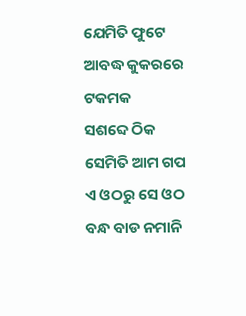ଯେମିତି ଫୁଟେ ଆବଦ୍ଧ କୁକରରେ
ଟକମକ
ସଶବ୍ଦେ ଠିକ ସେମିତି ଆମ ଗପ
ଏ ଓଠରୁ ସେ ଓଠ
ବନ୍ଧ ବାଡ ନମାନି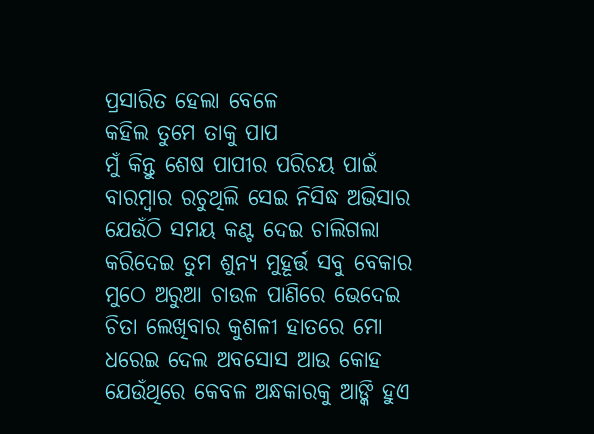ପ୍ରସାରିତ ହେଲା ବେଳେ
କହିଲ ତୁମେ ତାକୁ ପାପ
ମୁଁ କିନ୍ତୁ ଶେଷ ପାପୀର ପରିଚୟ ପାଇଁ
ବାରମ୍ବାର ରଚୁଥିଲି ସେଇ ନିସିଦ୍ଧ ଅଭିସାର
ଯେଉଁଠି ସମୟ କଣ୍ଟ ଦେଇ ଚାଲିଗଲା
କରିଦେଇ ତୁମ ଶୁନ୍ୟ ମୁହୂର୍ତ୍ତ ସବୁ ବେକାର
ମୁଠେ ଅରୁଆ ଚାଉଳ ପାଣିରେ ଭେଦେଇ
ଚିତା ଲେଖିବାର କୁଶଳୀ ହାତରେ ମୋ
ଧରେଇ ଦେଲ ଅବସୋସ ଆଉ କୋହ
ଯେଉଁଥିରେ କେବଳ ଅନ୍ଧକାରକୁ ଆଙ୍କି ହୁଏ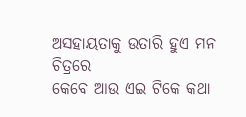ଅସହାୟତାକୁ ଉତାରି ହୁଏ ମନ ଚିତ୍ରରେ
କେବେ ଆଉ ଏଇ ଟିକେ କଥା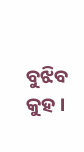ବୁଝିବ କୁହ ।